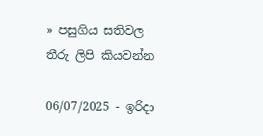» පසුගිය සතිවල තීරු ලිපි කියවන්න

06/07/2025 - ඉරිදා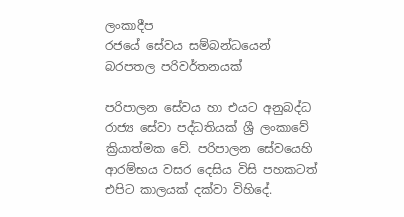ලංකාදීප
රජයේ සේවය සම්බන්ධයෙන් බරපතල පරිවර්තනයක්

පරිපාලන සේවය හා එයට අනුබද්ධ රාජ්‍ය සේවා පද්ධතියක් ශ්‍රී ලංකාවේ ක්‍රියාත්මක වේ. පරිපාලන සේවයෙහි ආරම්භය වසර දෙසිය විසි පහකටත් එපිට කාලයක් දක්වා විහිදේ.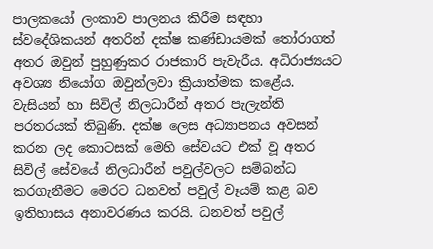පාලකයෝ ලංකාව පාලනය කිරීම සඳහා ස්වදේශිකයන් අතරින් දක්ෂ කණ්ඩායමක් තෝරාගත් අතර ඔවුන් පුහුණුකර රාජකාරි පැවැරීය. අධිරාජ්‍යයට අවශ්‍ය නියෝග ඔවුන්ලවා ක්‍රියාත්මක කළේය. වැසියන් හා සිවිල් නිලධාරීන් අතර පැලැන්ති පරතරයක් තිබුණි. දක්ෂ ලෙස අධ්‍යාපනය අවසන් කරන ලද කොටසක් මෙහි සේවයට එක් වූ අතර සිවිල් සේවයේ නිලධාරීන් පවුල්වලට සම්බන්ධ කරගැනීමට මෙරට ධනවත් පවුල් වෑයම් කළ බව ඉතිහාසය අනාවරණය කරයි. ධනවත් පවුල්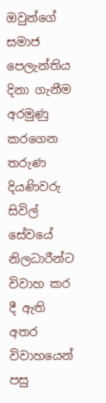ඔවුන්ගේ සමාජ පෙලැන්තිය දිනා ගැනීම අරමුණු කරගෙන තරුණ දියණිවරු සිවිල් සේවයේ නිලධාරීන්ට විවාහ කර දී ඇති අතර විවාහයෙන් පසු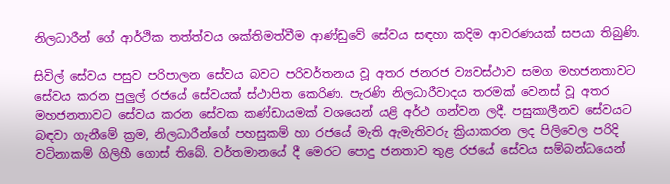නිලධාරීන් ගේ ආර්ථික තත්ත්වය ශක්තිමත්වීම ආණ්ඩුවේ සේවය සඳහා කදිම ආවරණයක් සපයා තිබුණි.

සිවිල් සේවය පසුව පරිපාලන සේවය බවට පරිවර්තනය වූ අතර ජනරජ ව්‍යවස්ථාව සමග මහජනතාවට සේවය කරන පුලුල් රජයේ සේවයක් ස්ථාපිත කෙරිණ. පැරණි නිලධාරීවාදය තරමක් වෙනස් වූ අතර මහජනතාවට සේවය කරන සේවක කණ්ඩායමක් වශයෙන් යළි අර්ථ ගන්වන ලදී. පසුකාලීනව සේවයට බඳවා ගැනීමේ ක්‍රම, නිලධාරීන්ගේ පහසුකම් හා රජයේ මැති ඇමැතිවරු ක්‍රියාකරන ලද පිලිවෙල පරිදි වටිනාකම් ගිලිහී ගොස් තිබේ. වර්තමානයේ දී මෙරට පොදු ජනතාව තුළ රජයේ සේවය සම්බන්ධයෙන්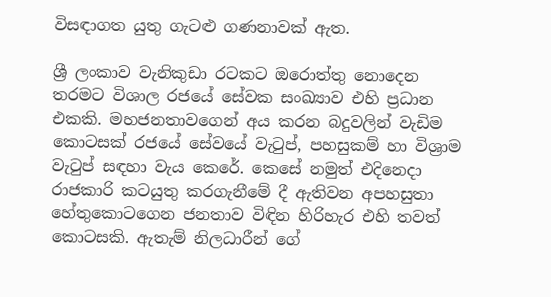විසඳාගත යුතු ගැටළු ගණනාවක් ඇත.

ශ්‍රී ලංකාව වැනිකුඩා රටකට ඔරොත්තු නොදෙන තරමට විශාල රජයේ සේවක සංඛ්‍යාව එහි ප්‍රධාන එකකි. මහජනතාවගෙන් අය කරන බදුවලින් වැඩිම කොටසක් රජයේ සේවයේ වැටුප්, පහසුකම් හා විශ්‍රාම වැටුප් සඳහා වැය කෙරේ. කෙසේ නමුත් එදිනෙදා රාජකාරි කටයුතු කරගැනීමේ දී ඇතිවන අපහසුතා හේතුකොටගෙන ජනතාව විඳින හිරිහැර එහි තවත් කොටසකි. ඇතැම් නිලධාරීන් ගේ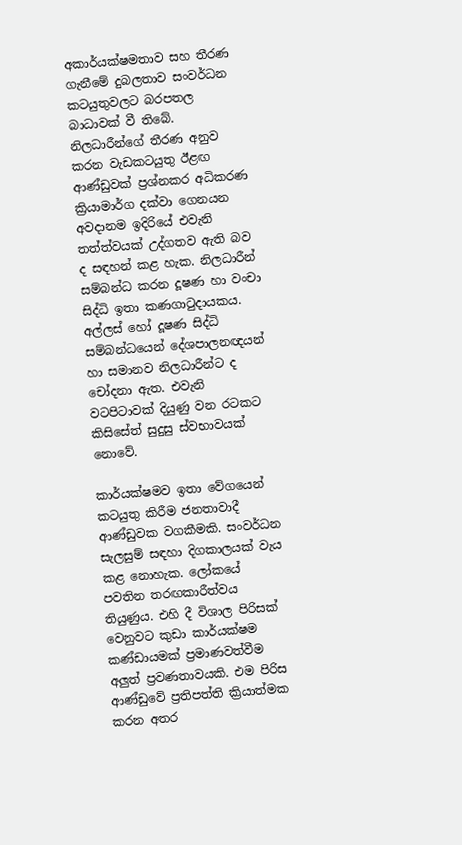අකාර්යක්ෂමතාව සහ තීරණ ගැනීමේ දුබලතාව සංවර්ධන කටයුතුවලට බරපතල බාධාවක් වී තිබේ. නිලධාරීන්ගේ තීරණ අනුව කරන වැඩකටයුතු ඊළඟ ආණ්ඩුවක් ප්‍රශ්නකර අධිකරණ ක්‍රියාමාර්ග දක්වා ගෙනයන අවදානම ඉදිරියේ එවැනි තත්ත්වයක් උද්ගතව ඇති බව ද සඳහන් කළ හැක. නිලධාරීන් සම්බන්ධ කරන දූෂණ හා වංචා සිද්ධි ඉතා කණගාටුදායකය. අල්ලස් හෝ දූෂණ සිද්ධි සම්බන්ධයෙන් දේශපාලනඥයන් හා සමානව නිලධාරීන්ට ද චෝදනා ඇත. එවැනි වටපිටාවක් දියුණු වන රටකට කිසිසේත් සුදුසු ස්වභාවයක් නොවේ.

කාර්යක්ෂමව ඉතා වේගයෙන් කටයුතු කිරීම ජනතාවාදී ආණ්ඩුවක වගකීමකි. සංවර්ධන සැලසුම් සඳහා දිගකාලයක් වැය කළ නොහැක. ලෝකයේ පවතින තරඟකාරීත්වය තියුණුය. එහි දී විශාල පිරිසක් වෙනුවට කුඩා කාර්යක්ෂම කණ්ඩායමක් ප්‍රමාණවත්වීම අලුත් ප්‍රවණතාවයකි. එම පිරිස ආණ්ඩුවේ ප්‍රතිපත්ති ක්‍රියාත්මක කරන අතර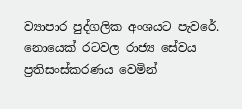ව්‍යාපාර පුද්ගලික අංශයට පැවරේ. නොයෙක් රටවල රාජ්‍ය සේවය ප්‍රතිසංස්කරණය වෙමින්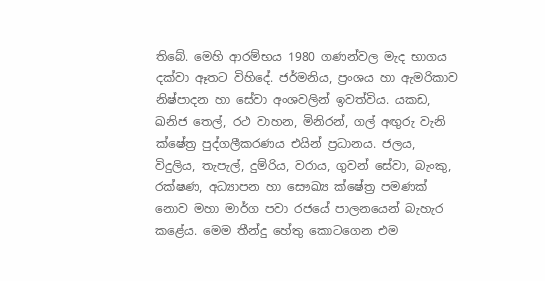තිබේ. මෙහි ආරම්භය 1980 ගණන්වල මැද භාගය දක්වා ඈතට විහිදේ. ජර්මනිය, ප්‍රංශය හා ඇමරිකාව නිෂ්පාදන හා සේවා අංශවලින් ඉවත්විය. යකඩ, ඛනිජ තෙල්, රථ වාහන, මිනිරන්, ගල් අඟුරු වැනි ක්ෂේත්‍ර පුද්ගලීකරණය එයින් ප්‍රධානය. ජලය, විදුලිය, තැපැල්, දුම්රිය, වරාය, ගුවන් සේවා, බැංකු, රක්ෂණ, අධ්‍යාපන හා සෞඛ්‍ය ක්ෂේත්‍ර පමණක් නොව මහා මාර්ග පවා රජයේ පාලනයෙන් බැහැර කළේය. මෙම තීන්දු හේතු කොටගෙන එම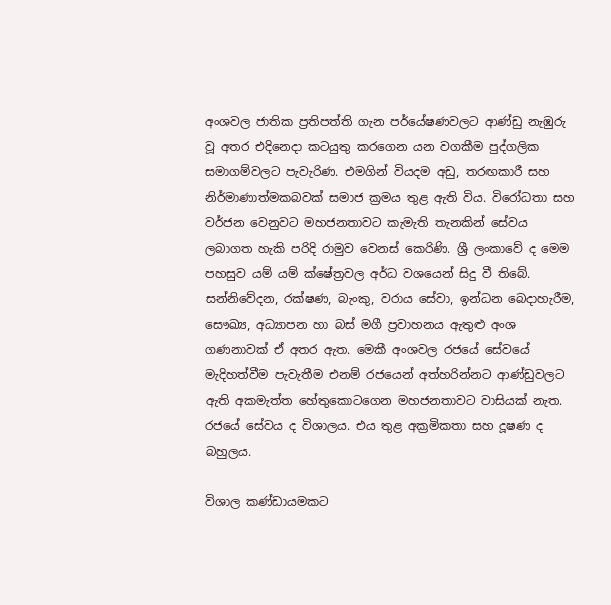අංශවල ජාතික ප්‍රතිපත්ති ගැන පර්යේෂණවලට ආණ්ඩු නැඹුරු වූ අතර එදිනෙදා කටයුතු කරගෙන යන වගකීම පුද්ගලික සමාගම්වලට පැවැරිණ. එමගින් වියදම අඩු, තරඟකාරී සහ නිර්මාණාත්මකබවක් සමාජ ක්‍රමය තුළ ඇති විය. විරෝධතා සහ වර්ජන වෙනුවට මහජනතාවට කැමැති තැනකින් සේවය ලබාගත හැකි පරිදි රාමුව වෙනස් කෙරිණි. ශ්‍රී ලංකාවේ ද මෙම පහසුව යම් යම් ක්ෂේත්‍රවල අර්ධ වශයෙන් සිදු වී තිබේ. සන්නිවේදන, රක්ෂණ, බැංකු, වරාය සේවා, ඉන්ධන බෙදාහැරීම, සෞඛ්‍ය, අධ්‍යාපන හා බස් මගී ප්‍රවාහනය ඇතුළු අංශ ගණනාවක් ඒ අතර ඇත. මෙකී අංශවල රජයේ සේවයේ මැදිහත්වීම පැවැතීම එනම් රජයෙන් අත්හරින්නට ආණ්ඩුවලට ඇති අකමැත්ත හේතුකොටගෙන මහජනතාවට වාසියක් නැත. රජයේ සේවය ද විශාලය. එය තුළ අක්‍රමිකතා සහ දූෂණ ද බහුලය.

විශාල කණ්ඩායමකට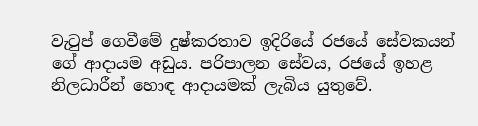වැටුප් ගෙවීමේ දුෂ්කරතාව ඉදිරියේ රජයේ සේවකයන් ගේ ආදායම අඩුය. පරිපාලන සේවය, රජයේ ඉහළ නිලධාරීන් හොඳ ආදායමක් ලැබිය යුතුවේ.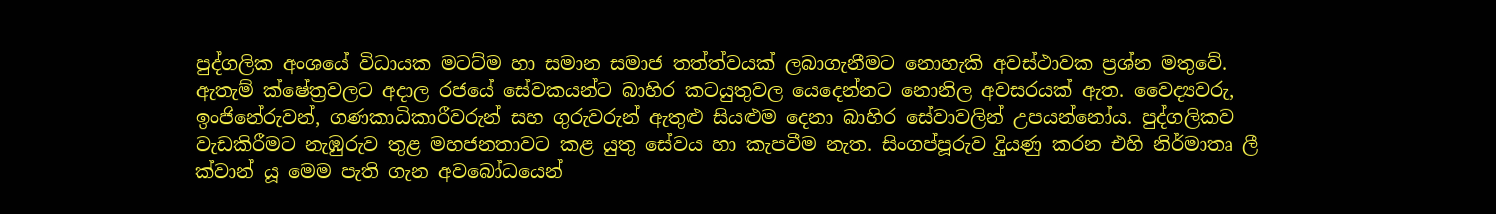පුද්ගලික අංශයේ විධායක මටට්ම හා සමාන සමාජ තත්ත්වයක් ලබාගැනීමට නොහැකි අවස්ථාවක ප්‍රශ්න මතුවේ. ඇතැම් ක්ෂේත්‍රවලට අදාල රජයේ සේවකයන්ට බාහිර කටයුතුවල යෙදෙන්නට නොනිල අවසරයක් ඇත. වෛද්‍යවරු, ඉංජිනේරුවන්, ගණකාධිකාරීවරුන් සහ ගුරුවරුන් ඇතුළු සියළුම දෙනා බාහිර සේවාවලින් උපයන්නෝය. පුද්ගලිකව වැඩකිරීමට නැඹුරුව තුළ මහජනතාවට කළ යුතු සේවය හා කැපවීම නැත. සිංගප්පූරුව දිුයණු කරන එහි නිර්මාතෘ ලී ක්වාන් යූ මෙම පැති ගැන අවබෝධයෙන්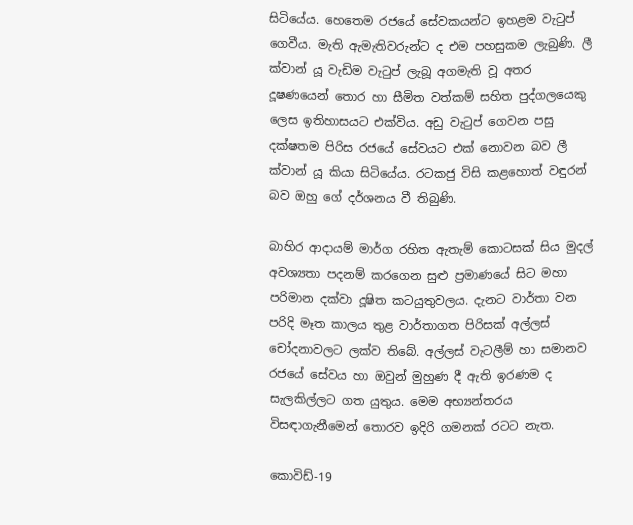සිටියේය. හෙතෙම රජයේ සේවකයන්ට ඉහළම වැටුප් ගෙවීය. මැති ඇමැතිවරුන්ට ද එම පහසුකම ලැබුණි. ලී ක්වාන් යූ වැඩිම වැටුප් ලැබූ අගමැති වූ අතර දූෂණයෙන් තොර හා සීමිත වත්කම් සහිත පුද්ගලයෙකු ලෙස ඉතිහාසයට එක්විය. අඩු වැටුප් ගෙවන පසු දක්ෂතම පිරිස රජයේ සේවයට එක් නොවන බව ලී ක්වාන් යූ කියා සිටියේය. රටකජු විසි කළහොත් වඳුරන් බව ඔහු ගේ දර්ශනය වී තිබුණි.

බාහිර ආදායම් මාර්ග රහිත ඇතැම් කොටසක් සිය මුදල් අවශ්‍යතා පදනම් කරගෙන සුළු ප්‍රමාණයේ සිට මහා පරිමාන දක්වා දූෂිත කටයුතුවලය. දැනට වාර්තා වන පරිදි මෑත කාලය තුළ වාර්තාගත පිරිසක් අල්ලස් චෝදනාවලට ලක්ව තිබේ. අල්ලස් වැටලීම් හා සමානව රජයේ සේවය හා ඔවුන් මුහුණ දී ඇති ඉරණම ද සැලකිල්ලට ගත යුතුය. මෙම අභ්‍යන්තරය විසඳාගැනීමෙන් තොරව ඉදිරි ගමනක් රටට නැත.

කොවිඩ්-19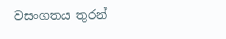වසංගතය තුරන්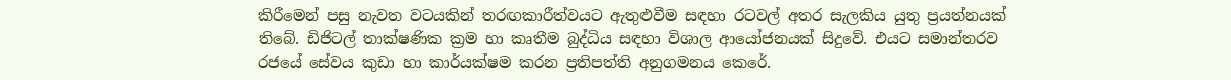කිරීමෙන් පසු නැවත වටයකින් තරඟකාරීත්වයට ඇතුළුවීම සඳහා රටවල් අතර සැලකිය යුතු ප්‍රයත්නයක් තිබේ. ඩිජිටල් තාක්ෂණික ක්‍රම හා කෘතීම බුද්ධිය සඳහා විශාල ආයෝජනයක් සිදුවේ. එයට සමාන්තරව රජයේ සේවය කුඩා හා කාර්යක්ෂම කරන ප්‍රතිපත්ති අනුගමනය කෙරේ.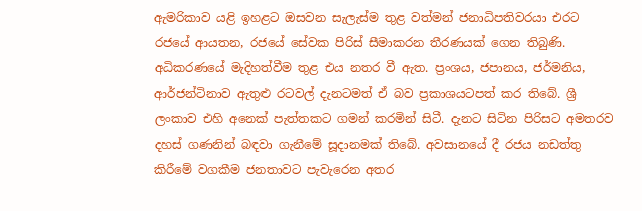ඇමරිකාව යළි ඉහළට ඔසවන සැලැස්ම තුළ වත්මන් ජනාධිපතිවරයා එරට රජයේ ආයතන, රජයේ සේවක පිරිස් සීමාකරන තීරණයක් ගෙන තිබුණි. අධිකරණයේ මැදිහත්වීම තුළ එය නතර වී ඇත. ප්‍රංශය, ජපානය, ජර්මනිය, ආර්ජන්ටිනාව ඇතුළු රටවල් දැනටමත් ඒ බව ප්‍රකාශයටපත් කර තිබේ. ශ්‍රී ලංකාව එහි අනෙක් පැත්තකට ගමන් කරමින් සිටී. දැනට සිටින පිරිසට අමතරව දහස් ගණනින් බඳවා ගැනීමේ සූදානමක් තිබේ. අවසානයේ දී රජය නඩත්තු කිරීමේ වගකීම ජනතාවට පැවැරෙන අතර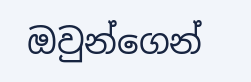ඔවුන්ගෙන්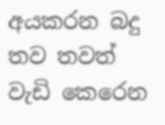අයකරන බදු තව තවත් වැඩි කෙරෙන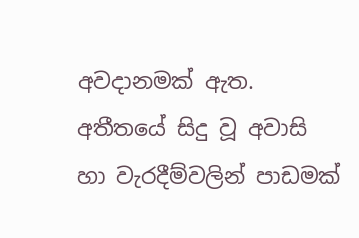අවදානමක් ඇත. අතීතයේ සිදු වූ අවාසි හා වැරදීම්වලින් පාඩමක්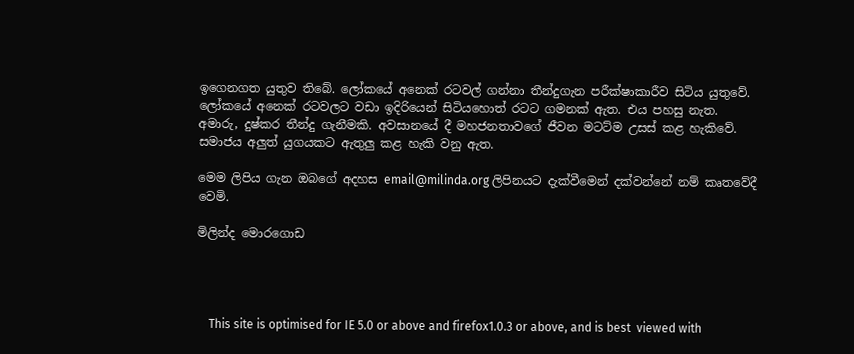ඉගෙනගත යුතුව තිබේ. ලෝකයේ අනෙක් රටවල් ගන්නා තීන්දුගැන පරීක්ෂාකාරීව සිටිය යුතුවේ. ලෝකයේ අනෙක් රටවලට වඩා ඉදිරියෙන් සිටියහොත් රටට ගමනක් ඇත. එය පහසු නැත. අමාරු, දුෂ්කර තීන්දු ගැනීමකි. අවසානයේ දී මහජනතාවගේ ජීවන මටට්ම උසස් කළ හැකිවේ. සමාජය අලුත් යුගයකට ඇතුලු කළ හැකි වනු ඇත.

මෙම ලිපිය ගැන ඔබගේ අදහස email@milinda.org ලිපිනයට දැක්වීමෙන් දක්වන්නේ නම් කෘතවේදී වෙමි.

මිලින්ද මොරගොඩ




    This site is optimised for IE 5.0 or above and firefox1.0.3 or above, and is best  viewed with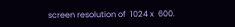screen resolution of  1024 x  600.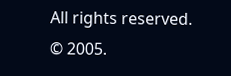All rights reserved. © 2005.